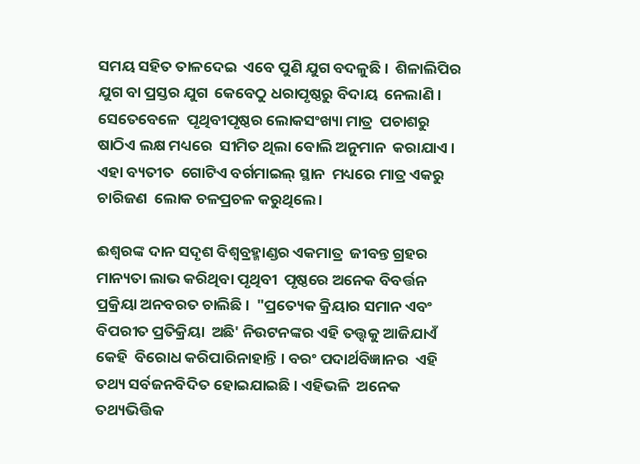ସମୟ ସହିତ ତାଳଦେଇ  ଏବେ ପୁଣି ଯୁଗ ବଦଳୁଛି ।  ଶିଳାଲିପିର ଯୁଗ ବା ପ୍ରସ୍ତର ଯୁଗ  କେବେଠୁ ଧରାପୃଷ୍ଠରୁ ବିଦାୟ  ନେଲାଣି । ସେତେବେଳେ  ପୃଥିବୀପୃଷ୍ଠର ଲୋକସଂଖ୍ୟା ମାତ୍ର  ପଚାଶରୁ ଷାଠିଏ ଲକ୍ଷ ମଧ୍ୟରେ  ସୀମିତ ଥିଲା ବୋଲି ଅନୁମାନ  କରାଯାଏ । ଏହା ବ୍ୟତୀତ  ଗୋଟିଏ ବର୍ଗମାଇଲ୍‌ ସ୍ଥାନ  ମଧ୍ୟରେ ମାତ୍ର ଏକରୁ ଚାରିଜଣ  ଲୋକ ଚଳପ୍ରଚଳ କରୁଥିଲେ।

ଈଶ୍ୱରଙ୍କ ଦାନ ସଦୃଶ ବିଶ୍ୱବ୍ରହ୍ମାଣ୍ଡର ଏକମାତ୍ର  ଜୀବନ୍ତ ଗ୍ରହର ମାନ୍ୟତା ଲାଭ କରିଥିବା ପୃଥିବୀ  ପୃଷ୍ଠରେ ଅନେକ ବିବର୍ତ୍ତନ ପ୍ରକ୍ରିୟା ଅନବରତ ଚାଲିଛି ।  "ପ୍ରତ୍ୟେକ କ୍ରିୟାର ସମାନ ଏବଂ ବିପରୀତ ପ୍ରତିକ୍ରିୟା  ଅଛି' ନିଉଟନଙ୍କର ଏହି ତତ୍ତ୍ୱକୁ ଆଜିଯାଏଁ କେହି  ବିରୋଧ କରିପାରିନାହାନ୍ତି । ବରଂ ପଦାର୍ଥବିଜ୍ଞାନର  ଏହି ତଥ୍ୟ ସର୍ବଜନବିଦିତ ହୋଇଯାଇଛି । ଏହିଭଳି  ଅନେକ ତଥ୍ୟଭିତ୍ତିକ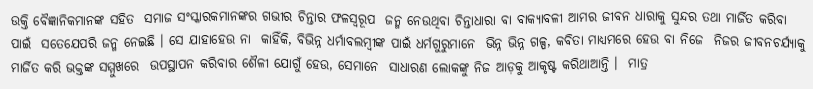ଉକ୍ତି ବୈଜ୍ଞାନିକମାନଙ୍କ ସହିତ  ସମାଜ ସଂସ୍କାରକମାନଙ୍କର ଗଭୀର ଚିନ୍ତାର ଫଳସ୍ୱରୂପ  ଜନ୍ମ ନେଉଥିବା ଚିନ୍ତାଧାରା ବା ବାକ୍ୟାବଳୀ ଆମର ଜୀବନ ଧାରାକୁ ସୁନ୍ଦର ତଥା ମାର୍ଜିତ କରିବା ପାଇଁ  ସତେଯେପରି ଜନ୍ମ ନେଇଛି । ସେ ଯାହାହେଉ ନା  କାହିଁକି, ବିଭିନ୍ନ ଧର୍ମାବଲମ୍ବୀଙ୍କ ପାଇଁ ଧର୍ମଗୁରୁମାନେ  ଭିନ୍ନ ଭିନ୍ନ ଗଳ୍ପ, କବିତା ମାଧ୍ୟମରେ ହେଉ ବା ନିଜେ  ନିଜର ଜୀବନଚର୍ଯ୍ୟାକୁ ମାର୍ଜିତ କରି ଭକ୍ତଙ୍କ ସମ୍ମୁଖରେ  ଉପସ୍ଥାପନ କରିବାର ଶୈଳୀ ଯୋଗୁଁ ହେଉ, ସେମାନେ  ସାଧାରଣ ଲୋକଙ୍କୁ ନିଜ ଆଡ଼କୁ ଆକୃଷ୍ଟ କରିଥାଆନ୍ତି ।  ମାତ୍ର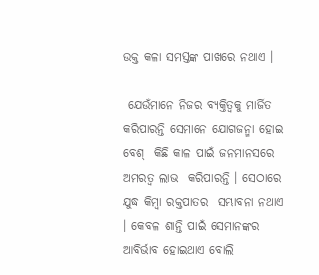ଉକ୍ତ କଳା ସମସ୍ତଙ୍କ ପାଖରେ ନଥାଏ ।

 ଯେଉଁମାନେ ନିଜର ବ୍ୟକ୍ତିତ୍ୱକୁ ମାର୍ଜିତ  କରିପାରନ୍ତି ସେମାନେ ଯୋଗଜନ୍ମା ହୋଇ ବେଶ୍‌  କିଛି କାଳ ପାଇଁ ଜନମାନସରେ ଅମରତ୍ୱ ଲାଭ  କରିପାରନ୍ତି । ସେଠାରେ ଯୁଦ୍ଧ କିମ୍ବା ରକ୍ତପାତର  ସମ୍ଭାବନା ନଥାଏ । କେବଳ ଶାନ୍ତି ପାଇଁ ସେମାନଙ୍କର  ଆବିର୍ଭାବ ହୋଇଥାଏ ବୋଲି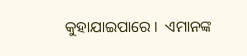କୁହାଯାଇପାରେ ।  ଏମାନଙ୍କ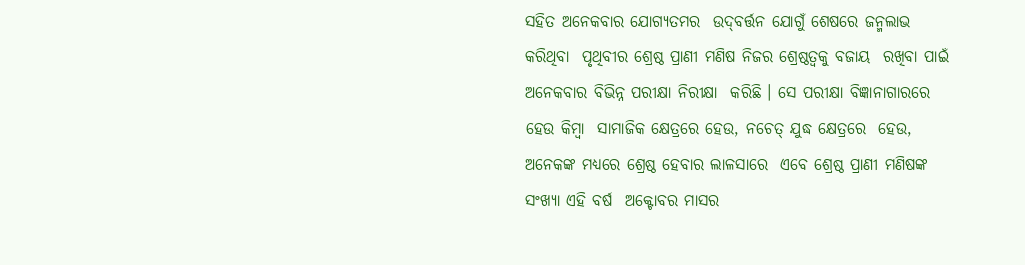ସହିତ ଅନେକବାର ଯୋଗ୍ୟତମର  ଉଦ୍‌ବର୍ତ୍ତନ ଯୋଗୁଁ ଶେଷରେ ଜନ୍ମଲାଭ କରିଥିବା  ପୃଥିବୀର ଶ୍ରେଷ୍ଠ ପ୍ରାଣୀ ମଣିଷ ନିଜର ଶ୍ରେଷ୍ଠତ୍ୱକୁ ବଜାୟ  ରଖିବା ପାଇଁ ଅନେକବାର ବିଭିନ୍ନ ପରୀକ୍ଷା ନିରୀକ୍ଷା  କରିଛି । ସେ ପରୀକ୍ଷା ବିଜ୍ଞାନାଗାରରେ ହେଉ କିମ୍ବା  ସାମାଜିକ କ୍ଷେତ୍ରରେ ହେଉ, ନଚେତ୍‌ ଯୁଦ୍ଧ କ୍ଷେତ୍ରରେ  ହେଉ, ଅନେକଙ୍କ ମଧ୍ୟରେ ଶ୍ରେଷ୍ଠ ହେବାର ଲାଳସାରେ  ଏବେ ଶ୍ରେଷ୍ଠ ପ୍ରାଣୀ ମଣିଷଙ୍କ ସଂଖ୍ୟା ଏହି ବର୍ଷ  ଅକ୍ଟୋବର ମାସର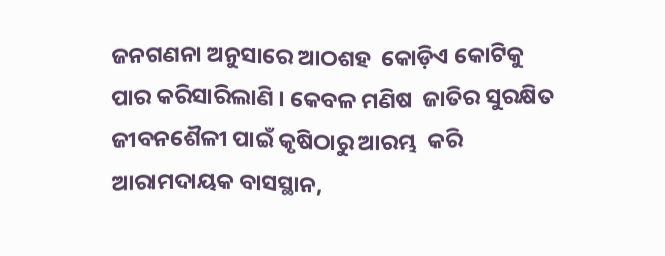ଜନଗଣନା ଅନୁସାରେ ଆଠଶହ  କୋଡ଼ିଏ କୋଟିକୁ ପାର କରିସାରିଲାଣି । କେବଳ ମଣିଷ  ଜାତିର ସୁରକ୍ଷିତ ଜୀବନଶୈଳୀ ପାଇଁ କୃଷିଠାରୁ ଆରମ୍ଭ  କରି ଆରାମଦାୟକ ବାସସ୍ଥାନ,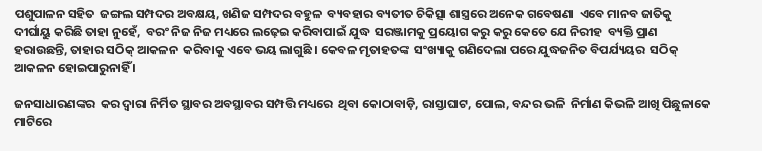ପଶୁପାଳନ ସହିତ  ଜଙ୍ଗଲ ସମ୍ପଦର ଅବକ୍ଷୟ, ଖଣିଜ ସମ୍ପଦର ବହୁଳ  ବ୍ୟବହାର ବ୍ୟତୀତ ଚିକିତ୍ସା ଶାସ୍ତ୍ରରେ ଅନେକ ଗବେଷଣା  ଏବେ ମାନବ ଜାତିକୁ ଦୀର୍ଘାୟୁ କରିଛି ତାହା ନୁହେଁ,  ବରଂ ନିଜ ନିଜ ମଧ୍ୟରେ ଲଢ଼େଇ କରିବାପାଇଁ ଯୁଦ୍ଧ  ସରଞ୍ଜାମକୁ ପ୍ରୟୋଗ କରୁ କରୁ କେତେ ଯେ ନିରୀହ  ବ୍ୟକ୍ତି ପ୍ରାଣ ହରାଉଛନ୍ତି, ତାହାର ସଠିକ୍‌ ଆକଳନ  କରିବାକୁ ଏବେ ଭୟ ଲାଗୁଛି । କେବଳ ମୃତାହତଙ୍କ  ସଂଖ୍ୟାକୁ ଗଣିଦେଲା ପରେ ଯୁଦ୍ଧଜନିତ ବିପର୍ଯ୍ୟୟର  ସଠିକ୍‌ ଆକଳନ ହୋଇପାରୁନାହିଁ ।

ଜନସାଧାରଣଙ୍କର  କର ଦ୍ୱାରା ନିର୍ମିତ ସ୍ଥାବର ଅବସ୍ଥାବର ସମ୍ପତ୍ତି ମଧ୍ୟରେ  ଥିବା କୋଠାବାଡ଼ି, ରାସ୍ତାଘାଟ, ପୋଲ, ବନ୍ଦର ଭଳି  ନିର୍ମାଣ କିଭଳି ଆଖି ପିଛୁଳାକେ ମାଟିରେ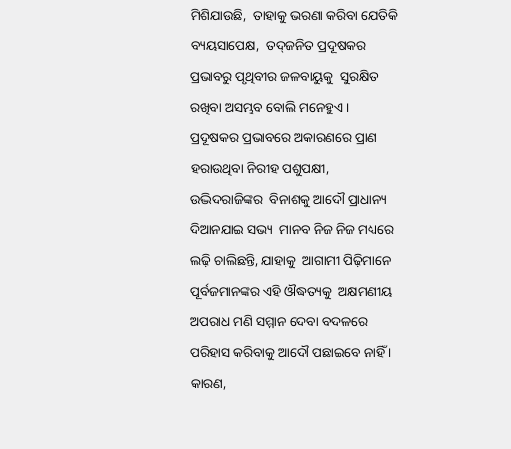ମିଶିଯାଉଛି,  ତାହାକୁ ଭରଣା କରିବା ଯେତିକି ବ୍ୟୟସାପେକ୍ଷ,  ତଦ୍‌ଜନିତ ପ୍ରଦୂଷକର ପ୍ରଭାବରୁ ପୃଥିବୀର ଜଳବାୟୁକୁ  ସୁରକ୍ଷିତ ରଖିବା ଅସମ୍ଭବ ବୋଲି ମନେହୁଏ । ପ୍ରଦୂଷକର ପ୍ରଭାବରେ ଅକାରଣରେ ପ୍ରାଣ  ହରାଉଥିବା ନିରୀହ ପଶୁପକ୍ଷୀ, ଉଦ୍ଭିଦରାଜିଙ୍କର  ବିନାଶକୁ ଆଦୌ ପ୍ରାଧାନ୍ୟ ଦିଆନଯାଇ ସଭ୍ୟ  ମାନବ ନିଜ ନିଜ ମଧ୍ୟରେ ଲଢ଼ି ଚାଲିଛନ୍ତି, ଯାହାକୁ  ଆଗାମୀ ପିଢ଼ିମାନେ ପୂର୍ବଜମାନଙ୍କର ଏହି ଔଦ୍ଧତ୍ୟକୁ  ଅକ୍ଷମଣୀୟ ଅପରାଧ ମଣି ସମ୍ମାନ ଦେବା ବଦଳରେ  ପରିହାସ କରିବାକୁ ଆଦୌ ପଛାଇବେ ନାହିଁ । କାରଣ,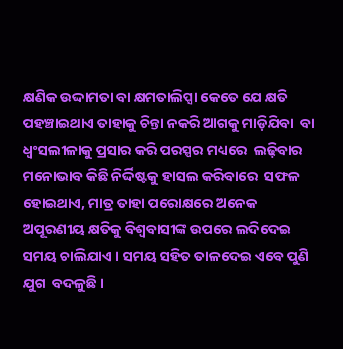କ୍ଷଣିକ ଉଦ୍ଦାମତା ବା କ୍ଷମତାଲିପ୍ସା କେତେ ଯେ କ୍ଷତି  ପହଞ୍ଚାଇଥାଏ ତାହାକୁ ଚିନ୍ତା ନକରି ଆଗକୁ ମାଡ଼ିଯିବା  ବା ଧ୍ୱଂସଲୀଳାକୁ ପ୍ରସାର କରି ପରସ୍ପର ମଧ୍ୟରେ  ଲଢ଼ିବାର ମନୋଭାବ କିଛି ନିର୍ଦ୍ଦିଷ୍ଟକୁ ହାସଲ କରିବାରେ  ସଫଳ ହୋଇଥାଏ, ମାତ୍ର ତାହା ପରୋକ୍ଷରେ ଅନେକ  ଅପୂରଣୀୟ କ୍ଷତିକୁ ବିଶ୍ୱବାସୀଙ୍କ ଉପରେ ଲଦିଦେଇ  ସମୟ ଚାଲିଯାଏ । ସମୟ ସହିତ ତାଳଦେଇ ଏବେ ପୁଣି ଯୁଗ  ବଦଳୁଛି ।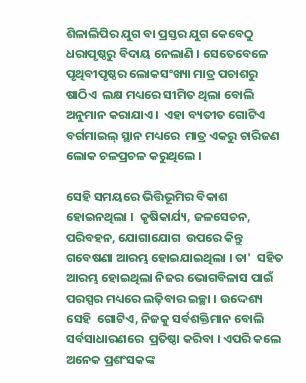ଶିଳାଲିପିର ଯୁଗ ବା ପ୍ରସ୍ତର ଯୁଗ କେବେଠୁ  ଧରାପୃଷ୍ଠରୁ ବିଦାୟ ନେଲାଣି । ସେତେବେଳେ  ପୃଥିବୀପୃଷ୍ଠର ଲୋକସଂଖ୍ୟା ମାତ୍ର ପଚାଶରୁ ଷାଠିଏ  ଲକ୍ଷ ମଧ୍ୟରେ ସୀମିତ ଥିଲା ବୋଲି ଅନୁମାନ କରାଯାଏ ।  ଏହା ବ୍ୟତୀତ ଗୋଟିଏ ବର୍ଗମାଇଲ୍‌ ସ୍ଥାନ ମଧ୍ୟରେ  ମାତ୍ର ଏକରୁ ଚାରିଜଣ ଲୋକ ଚଳପ୍ରଚଳ କରୁଥିଲେ ।

ସେହି ସମୟରେ ଭିତ୍ତିଭୂମିର ବିକାଶ ହୋଇନଥିଲା ।  କୃଷିକାର୍ଯ୍ୟ, ଜଳସେଚନ, ପରିବହନ, ଯୋଗାଯୋଗ  ଉପରେ କିନ୍ତୁ ଗବେଷଣା ଆରମ୍ଭ ହୋଇଯାଇଥିଲା । ତା'  ସହିତ ଆରମ୍ଭ ହୋଇଥିଲା ନିଜର ଭୋଗବିଳାସ ପାଇଁ  ପରସ୍ପର ମଧ୍ୟରେ ଲଢ଼ିବାର ଇଚ୍ଛା । ଉଦ୍ଦେଶ୍ୟ ସେହି  ଗୋଟିଏ, ନିଜକୁ ସର୍ବଶକ୍ତିମାନ ବୋଲି ସର୍ବସାଧାରଣରେ  ପ୍ରତିଷ୍ଠା କରିବା । ଏପରି କଲେ ଅନେକ ପ୍ରଶଂସକଙ୍କ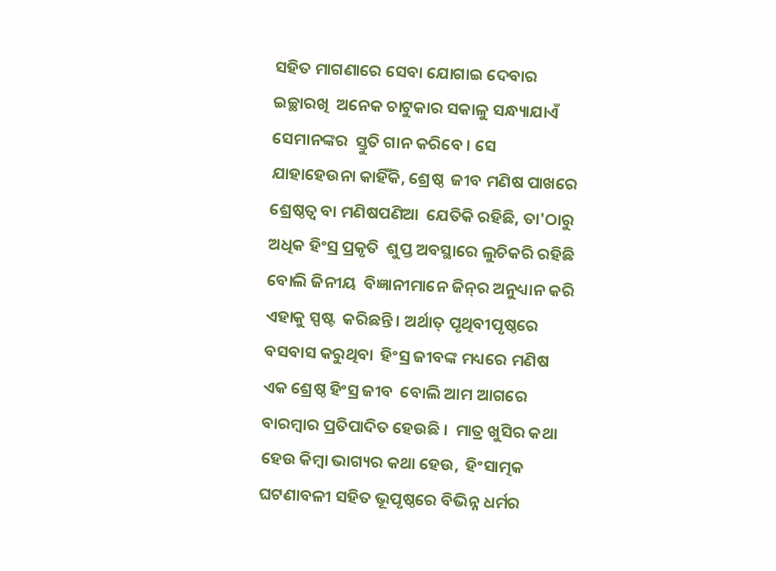ସହିତ ମାଗଣାରେ ସେବା ଯୋଗାଇ ଦେବାର ଇଚ୍ଛାରଖି  ଅନେକ ଚାଟୁକାର ସକାଳୁ ସନ୍ଧ୍ୟାଯାଏଁ ସେମାନଙ୍କର  ସ୍ତୁତି ଗାନ କରିବେ । ସେ ଯାହାହେଉନା କାହିଁକି, ଶ୍ରେଷ୍ଠ  ଜୀବ ମଣିଷ ପାଖରେ ଶ୍ରେଷ୍ଠତ୍ୱ ବା ମଣିଷପଣିଆ  ଯେତିକି ରହିଛି, ତା'ଠାରୁ ଅଧିକ ହିଂସ୍ର ପ୍ରକୃତି  ଶୁପ୍ତ ଅବସ୍ଥାରେ ଲୁଚିକରି ରହିଛି ବୋଲି ଜିନୀୟ  ବିଜ୍ଞାନୀମାନେ ଜିନ୍‌ର ଅନୁଧ୍ୟାନ କରି ଏହାକୁ ସ୍ପଷ୍ଟ  କରିଛନ୍ତି । ଅର୍ଥାତ୍‌ ପୃଥିବୀପୃଷ୍ଠରେ ବସବାସ କରୁଥିବା  ହିଂସ୍ର ଜୀବଙ୍କ ମଧ୍ୟରେ ମଣିଷ ଏକ ଶ୍ରେଷ୍ଠ ହିଂସ୍ର ଜୀବ  ବୋଲି ଆମ ଆଗରେ ବାରମ୍ବାର ପ୍ରତିପାଦିତ ହେଉଛି ।  ମାତ୍ର ଖୁସିର କଥା ହେଉ କିମ୍ବା ଭାଗ୍ୟର କଥା ହେଉ,  ହିଂସାତ୍ମକ ଘଟଣାବଳୀ ସହିତ ଭୂପୃଷ୍ଠରେ ବିଭିନ୍ନ ଧର୍ମର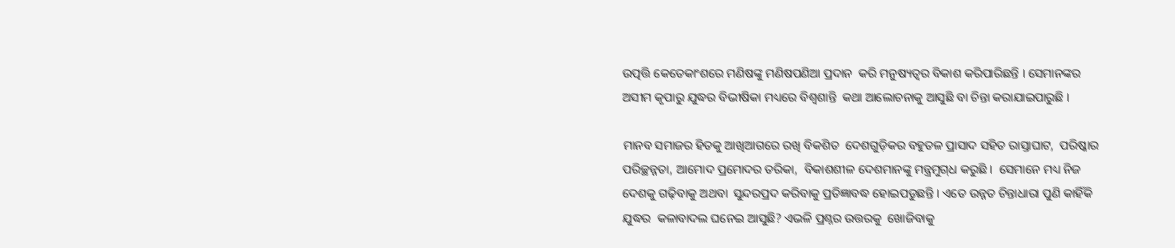ଉତ୍ପତ୍ତି କେତେକାଂଶରେ ମଣିଷଙ୍କୁ ମଣିଷପଣିଆ ପ୍ରଦାନ  କରି ମନୁଷ୍ୟତ୍ୱର ବିକାଶ କରିପାରିଛନ୍ତି । ସେମାନଙ୍କର  ଅସୀମ କୃପାରୁ ଯୁଦ୍ଧର ବିଭୀଷିକା ମଧ୍ୟରେ ବିଶ୍ୱଶାନ୍ତି  କଥା ଆଲୋଚନାକୁ ଆସୁଛି ବା ଚିନ୍ତା କରାଯାଇପାରୁଛି ।

ମାନବ ସମାଜର ହିତକୁ ଆଖିଆଗରେ ରଖି ବିକଶିତ  ଦେଶଗୁଡ଼ିକର ବହୁତଳ ପ୍ରାସାଦ ସହିତ ରାସ୍ତାଘାଟ,  ପରିଷ୍କାର ପରିଚ୍ଛନ୍ନତା, ଆମୋଦ ପ୍ରମୋଦର ତରିକା,  ବିକାଶଶୀଳ ଦେଶମାନଙ୍କୁ ମନ୍ତ୍ରମୁଗ୍‌ଧ କରୁଛି ।  ସେମାନେ ମଧ୍ୟ ନିଜ ଦେଶକୁ ଗଢ଼ିବାକୁ ଅଥବା  ସୁନ୍ଦରପ୍ରଦ କରିବାକୁ ପ୍ରତିଜ୍ଞାବଦ୍ଧ ହୋଇପଡୁଛନ୍ତି । ଏତେ ଉନ୍ନତ ଚିନ୍ତାଧାରା ପୁଣି କାହିଁକି ଯୁଦ୍ଧର  କଳାବାଦଲ ଘନେଇ ଆସୁଛି? ଏଭଳି ପ୍ରଶ୍ନର ଉତ୍ତରକୁ  ଖୋଜିବାକୁ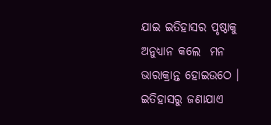ଯାଇ ଇତିହାସର ପୃଷ୍ଠାକୁ ଅନୁଧ୍ୟାନ କଲେ  ମନ ଭାରାକ୍ରାନ୍ତ ହୋଇଉଠେ । ଇତିହାସରୁ ଜଣାଯାଏ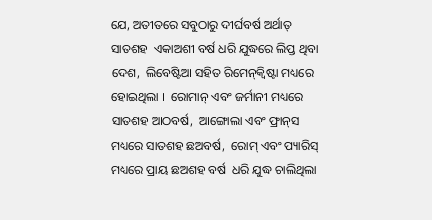ଯେ, ଅତୀତରେ ସବୁଠାରୁ ଦୀର୍ଘବର୍ଷ ଅର୍ଥାତ୍‌ ସାତଶହ  ଏକାଅଶୀ ବର୍ଷ ଧରି ଯୁଦ୍ଧରେ ଲିପ୍ତ ଥିବା ଦେଶ,  ଲିବେଷ୍ଟିଆ ସହିତ ରିମେନ୍‌କ୍ୱିଷ୍ଟା ମଧ୍ୟରେ ହୋଇଥିଲା ।  ରୋମାନ୍‌ ଏବଂ ଜର୍ମାନୀ ମଧ୍ୟରେ ସାତଶହ ଆଠବର୍ଷ,  ଆଙ୍ଗୋଲା ଏବଂ ଫ୍ରାନ୍‌ସ ମଧ୍ୟରେ ସାତଶହ ଛଅବର୍ଷ,  ରୋମ୍‌ ଏବଂ ପ୍ୟାରିସ୍‌ ମଧ୍ୟରେ ପ୍ରାୟ ଛଅଶହ ବର୍ଷ  ଧରି ଯୁଦ୍ଧ ଚାଲିଥିଲା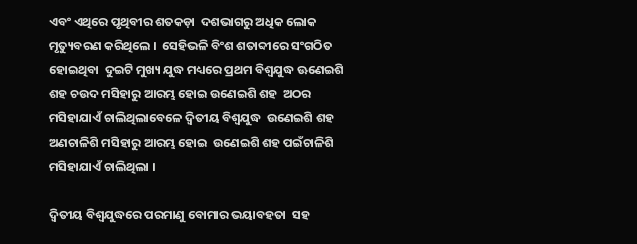ଏବଂ ଏଥିରେ ପୃଥିବୀର ଶତକଡ଼ା  ଦଶଭାଗରୁ ଅଧିକ ଲୋକ ମୃତ୍ୟୁବରଣ କରିଥିଲେ ।  ସେହିଭଳି ବିଂଶ ଶତାବ୍ଦୀରେ ସଂଗଠିତ ହୋଇଥିବା  ଦୁଇଟି ମୁଖ୍ୟ ଯୁଦ୍ଧ ମଧ୍ୟରେ ପ୍ରଥମ ବିଶ୍ୱଯୁଦ୍ଧ ଊଣେଇଶି  ଶହ ଚଉଦ ମସିହାରୁ ଆରମ୍ଭ ହୋଇ ଉଣେଇଶି ଶହ  ଅଠର ମସିହାଯାଏଁ ଚାଲିଥିଲାବେଳେ ଦ୍ୱିତୀୟ ବିଶ୍ୱଯୁଦ୍ଧ  ଉଣେଇଶି ଶହ ଅଣଚାଳିଶି ମସିହାରୁ ଆରମ୍ଭ ହୋଇ  ଉଣେଇଶି ଶହ ପଇଁଚାଳିଶି ମସିହାଯାଏଁ ଚାଲିଥିଲା ।

ଦ୍ୱିତୀୟ ବିଶ୍ୱଯୁଦ୍ଧରେ ପରମାଣୁ ବୋମାର ଭୟାବହତା  ସହ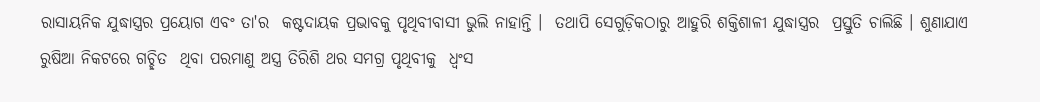ରାସାୟନିକ ଯୁଦ୍ଧାସ୍ତ୍ରର ପ୍ରୟୋଗ ଏବଂ ତା'ର  କଷ୍ଟଦାୟକ ପ୍ରଭାବକୁ ପୃଥିବୀବାସୀ ଭୁଲି ନାହାନ୍ତି ।  ତଥାପି ସେଗୁଡ଼ିକଠାରୁ ଆହୁରି ଶକ୍ତିଶାଳୀ ଯୁଦ୍ଧାସ୍ତ୍ରର  ପ୍ରସ୍ତୁତି ଚାଲିଛି । ଶୁଣାଯାଏ ରୁଷିଆ ନିକଟରେ ଗଚ୍ଛିତ  ଥିବା ପରମାଣୁ ଅସ୍ତ୍ର ତିରିଶି ଥର ସମଗ୍ର ପୃଥିବୀକୁ  ଧ୍ୱଂସ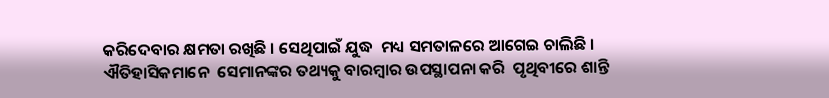କରିଦେବାର କ୍ଷମତା ରଖିଛି । ସେଥିପାଇଁ ଯୁଦ୍ଧ  ମଧ୍ୟ ସମତାଳରେ ଆଗେଇ ଚାଲିଛି । ଐତିହାସିକମାନେ  ସେମାନଙ୍କର ତଥ୍ୟକୁ ବାରମ୍ବାର ଉପସ୍ଥାପନା କରି  ପୃଥିବୀରେ ଶାନ୍ତି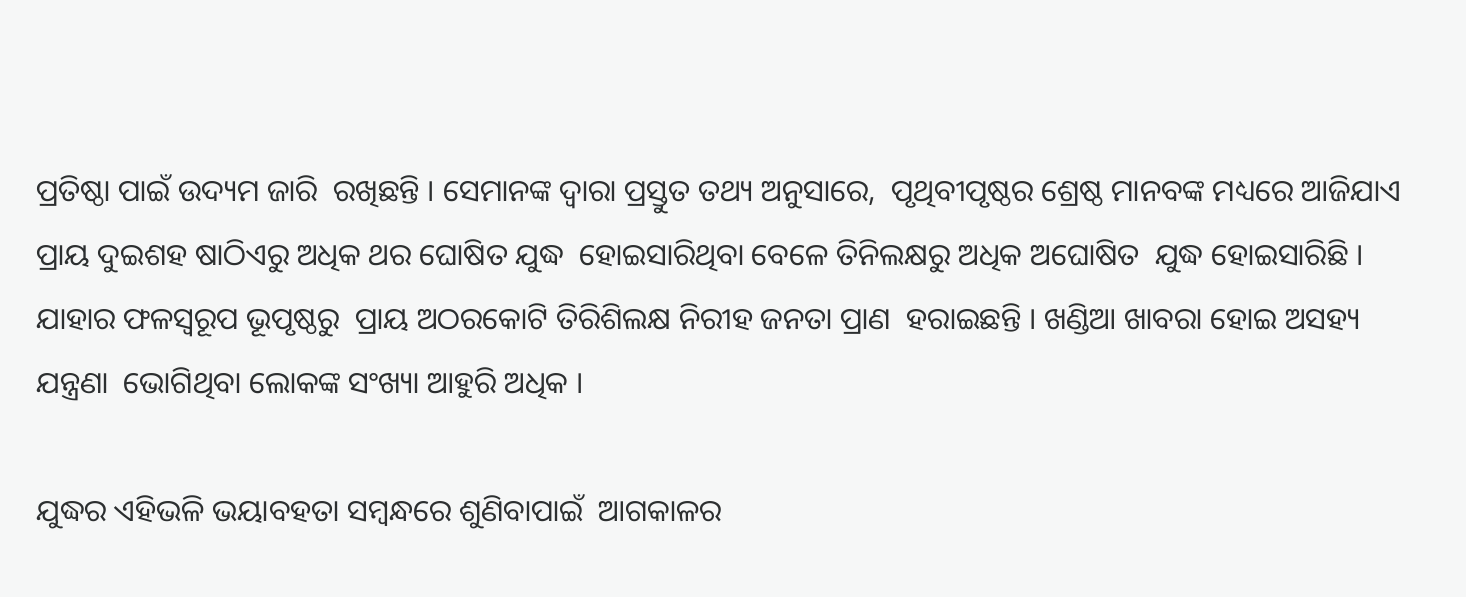ପ୍ରତିଷ୍ଠା ପାଇଁ ଉଦ୍ୟମ ଜାରି  ରଖିଛନ୍ତି । ସେମାନଙ୍କ ଦ୍ୱାରା ପ୍ରସ୍ତୁତ ତଥ୍ୟ ଅନୁସାରେ,  ପୃଥିବୀପୃଷ୍ଠର ଶ୍ରେଷ୍ଠ ମାନବଙ୍କ ମଧ୍ୟରେ ଆଜିଯାଏ  ପ୍ରାୟ ଦୁଇଶହ ଷାଠିଏରୁ ଅଧିକ ଥର ଘୋଷିତ ଯୁଦ୍ଧ  ହୋଇସାରିଥିବା ବେଳେ ତିନିଲକ୍ଷରୁ ଅଧିକ ଅଘୋଷିତ  ଯୁଦ୍ଧ ହୋଇସାରିଛି । ଯାହାର ଫଳସ୍ୱରୂପ ଭୂପୃଷ୍ଠରୁ  ପ୍ରାୟ ଅଠରକୋଟି ତିରିଶିଲକ୍ଷ ନିରୀହ ଜନତା ପ୍ରାଣ  ହରାଇଛନ୍ତି । ଖଣ୍ଡିଆ ଖାବରା ହୋଇ ଅସହ୍ୟ ଯନ୍ତ୍ରଣା  ଭୋଗିଥିବା ଲୋକଙ୍କ ସଂଖ୍ୟା ଆହୁରି ଅଧିକ ।

ଯୁଦ୍ଧର ଏହିଭଳି ଭୟାବହତା ସମ୍ବନ୍ଧରେ ଶୁଣିବାପାଇଁ  ଆଗକାଳର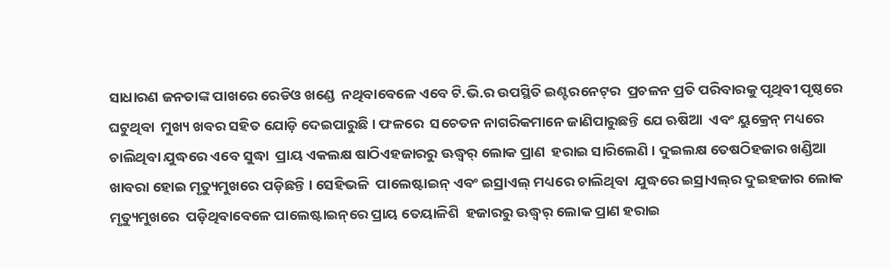ସାଧାରଣ ଜନତାଙ୍କ ପାଖରେ ରେଡିଓ ଖଣ୍ଡେ  ନଥିବାବେଳେ ଏବେ ଟି.ଭି.ର ଉପସ୍ଥିତି ଇଣ୍ଟରନେଟ୍‌ର  ପ୍ରଚଳନ ପ୍ରତି ପରିବାରକୁ ପୃଥିବୀ ପୃଷ୍ଠରେ ଘଟୁଥିବା  ମୁଖ୍ୟ ଖବର ସହିତ ଯୋଡ଼ି ଦେଇପାରୁଛି । ଫଳରେ  ସଚେତନ ନାଗରିକମାନେ ଜାଣିପାରୁଛନ୍ତି ଯେ ଋଷିଆ  ଏବଂ ୟୁକ୍ରେନ୍‌ ମଧ୍ୟରେ ଚାଲିଥିବା ଯୁଦ୍ଧରେ ଏବେ ସୁଦ୍ଧା  ପ୍ରାୟ ଏକଲକ୍ଷ ଷାଠିଏହଜାରରୁ ଊଦ୍ଧ୍ୱର୍ ଲୋକ ପ୍ରାଣ  ହରାଇ ସାରିଲେଣି । ଦୁଇଲକ୍ଷ ତେଷଠିହଜାର ଖଣ୍ଡିଆ  ଖାବରା ହୋଇ ମୃତ୍ୟୁମୁଖରେ ପଡ଼ିଛନ୍ତି । ସେହିଭଳି  ପାଲେଷ୍ଟାଇନ୍‌ ଏବଂ ଇସ୍ରାଏଲ୍‌ ମଧ୍ୟରେ ଚାଲିଥିବା  ଯୁଦ୍ଧରେ ଇସ୍ରାଏଲ୍‌ର ଦୁଇହଜାର ଲୋକ ମୃତ୍ୟୁମୁଖରେ  ପଡ଼ିଥିବାବେଳେ ପାଲେଷ୍ଟାଇନ୍‌ରେ ପ୍ରାୟ ତେୟାଳିଶି  ହଜାରରୁ ଊଦ୍ଧ୍ୱର୍ ଲୋକ ପ୍ରାଣ ହରାଇ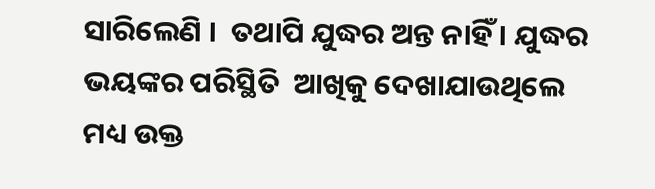ସାରିଲେଣି ।  ତଥାପି ଯୁଦ୍ଧର ଅନ୍ତ ନାହିଁ । ଯୁଦ୍ଧର ଭୟଙ୍କର ପରିସ୍ଥିତି  ଆଖିକୁ ଦେଖାଯାଉଥିଲେ ମଧ୍ୟ ଉକ୍ତ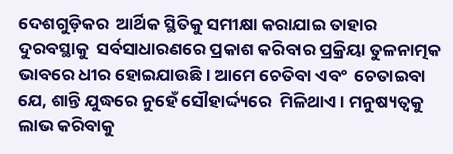ଦେଶଗୁଡ଼ିକର  ଆର୍ଥିକ ସ୍ଥିତିକୁ ସମୀକ୍ଷା କରାଯାଇ ତାହାର ଦୁରବସ୍ଥାକୁ  ସର୍ବସାଧାରଣରେ ପ୍ରକାଶ କରିବାର ପ୍ରକ୍ରିୟା ତୁଳନାତ୍ମକ  ଭାବରେ ଧୀର ହୋଇଯାଉଛି । ଆମେ ଚେତିବା ଏବଂ  ଚେତାଇବା ଯେ, ଶାନ୍ତି ଯୁଦ୍ଧରେ ନୁହେଁ ସୌହାର୍ଦ୍ଦ୍ୟରେ  ମିଳିଥାଏ । ମନୁଷ୍ୟତ୍ୱକୁ ଲାଭ କରିବାକୁ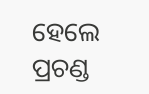ହେଲେ ପ୍ରଚଣ୍ଡ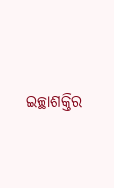ଇଚ୍ଛାଶକ୍ତିର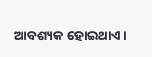ଆବଶ୍ୟକ ହୋଇଥାଏ ।